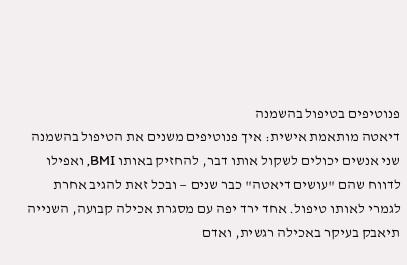פנוטיפים בטיפול בהשמנה
דיאטה מותאמת אישית: איך פנוטיפים משנים את הטיפול בהשמנה
שני אנשים יכולים לשקול אותו דבר, להחזיק באותו BMI, ואפילו לדווח שהם "עושים דיאטה" כבר שנים — ובכל זאת להגיב אחרת לגמרי לאותו טיפול. אחד ירד יפה עם מסגרת אכילה קבועה, השנייה תיאבק בעיקר באכילה רגשית, ואדם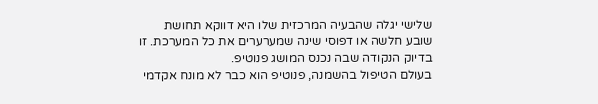שלישי יגלה שהבעיה המרכזית שלו היא דווקא תחושת שובע חלשה או דפוסי שינה שמערערים את כל המערכת. זו בדיוק הנקודה שבה נכנס המושג פנוטיפ.
בעולם הטיפול בהשמנה, פנוטיפ הוא כבר לא מונח אקדמי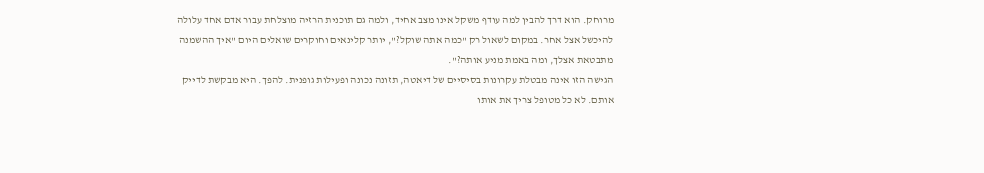מרוחק. הוא דרך להבין למה עודף משקל אינו מצב אחיד, ולמה גם תוכנית הרזיה מוצלחת עבור אדם אחד עלולה להיכשל אצל אחר. במקום לשאול רק "כמה אתה שוקל?", יותר קלינאים וחוקרים שואלים היום "איך ההשמנה מתבטאת אצלך, ומה באמת מניע אותה?".
הגישה הזו אינה מבטלת עקרונות בסיסיים של דיאטה, תזונה נכונה ופעילות גופנית. להפך. היא מבקשת לדייק אותם. לא כל מטופל צריך את אותו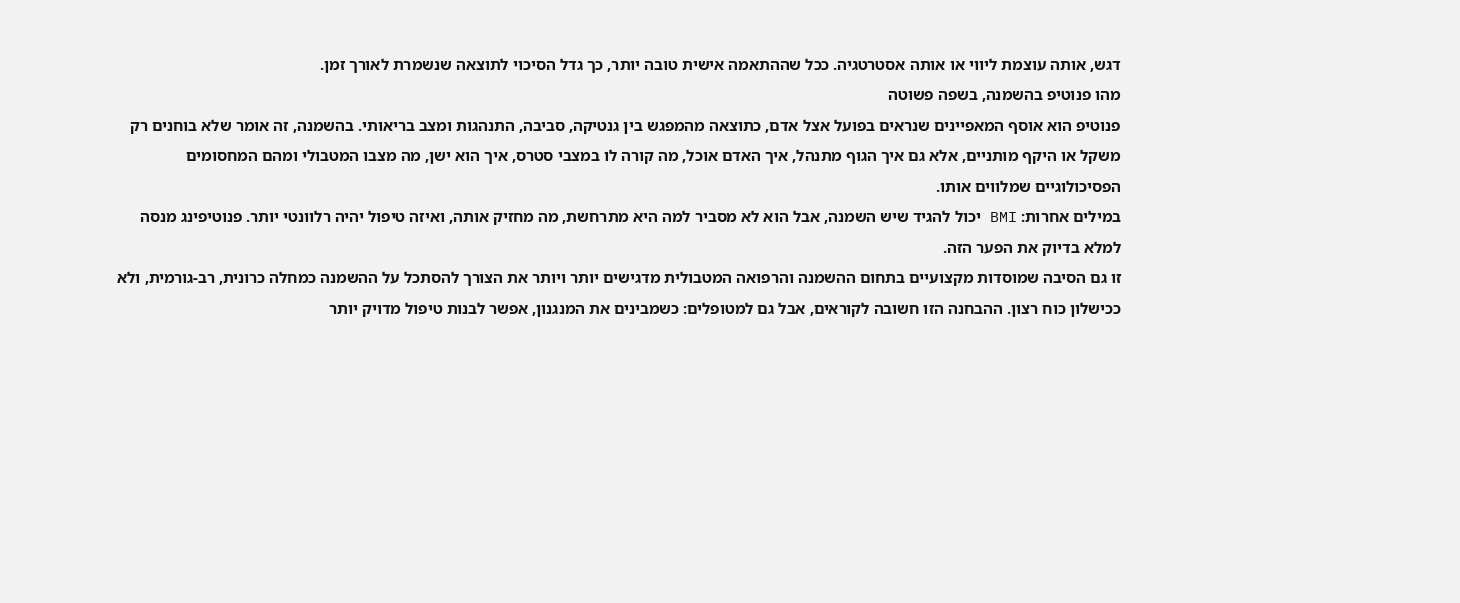דגש, אותה עוצמת ליווי או אותה אסטרטגיה. ככל שההתאמה אישית טובה יותר, כך גדל הסיכוי לתוצאה שנשמרת לאורך זמן.
מהו פנוטיפ בהשמנה, בשפה פשוטה
פנוטיפ הוא אוסף המאפיינים שנראים בפועל אצל אדם, כתוצאה מהמפגש בין גנטיקה, סביבה, התנהגות ומצב בריאותי. בהשמנה, זה אומר שלא בוחנים רק משקל או היקף מותניים, אלא גם איך הגוף מתנהל, איך האדם אוכל, מה קורה לו במצבי סטרס, איך הוא ישן, מה מצבו המטבולי ומהם המחסומים הפסיכולוגיים שמלווים אותו.
במילים אחרות: BMI יכול להגיד שיש השמנה, אבל הוא לא מסביר למה היא מתרחשת, מה מחזיק אותה, ואיזה טיפול יהיה רלוונטי יותר. פנוטיפינג מנסה למלא בדיוק את הפער הזה.
זו גם הסיבה שמוסדות מקצועיים בתחום ההשמנה והרפואה המטבולית מדגישים יותר ויותר את הצורך להסתכל על ההשמנה כמחלה כרונית, רב-גורמית, ולא ככישלון כוח רצון. ההבחנה הזו חשובה לקוראים, אבל גם למטופלים: כשמבינים את המנגנון, אפשר לבנות טיפול מדויק יותר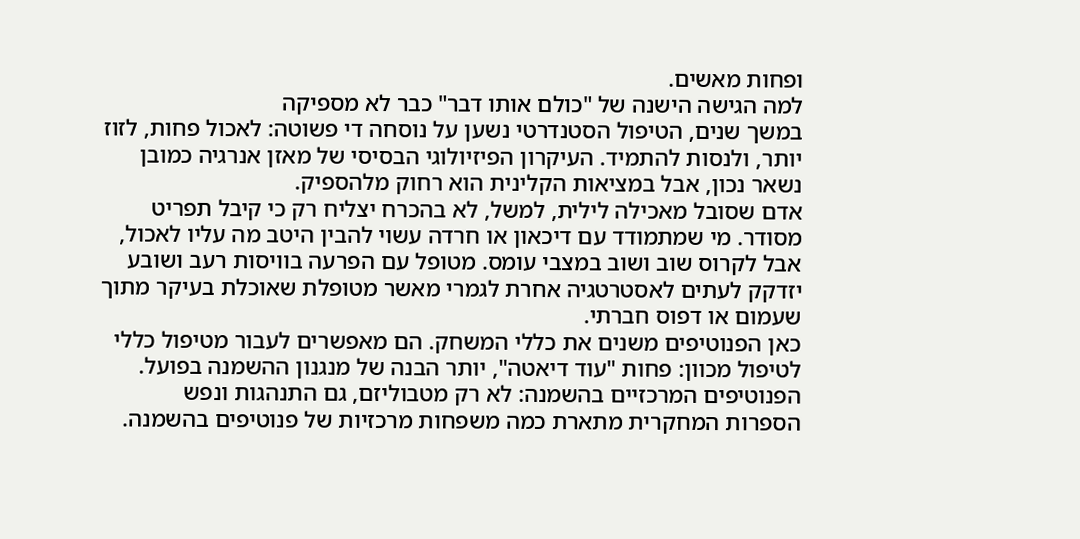ופחות מאשים.
למה הגישה הישנה של "כולם אותו דבר" כבר לא מספיקה
במשך שנים, הטיפול הסטנדרטי נשען על נוסחה די פשוטה: לאכול פחות, לזוז יותר, ולנסות להתמיד. העיקרון הפיזיולוגי הבסיסי של מאזן אנרגיה כמובן נשאר נכון, אבל במציאות הקלינית הוא רחוק מלהספיק.
אדם שסובל מאכילה לילית, למשל, לא בהכרח יצליח רק כי קיבל תפריט מסודר. מי שמתמודד עם דיכאון או חרדה עשוי להבין היטב מה עליו לאכול, אבל לקרוס שוב ושוב במצבי עומס. מטופל עם הפרעה בוויסות רעב ושובע יזדקק לעתים לאסטרטגיה אחרת לגמרי מאשר מטופלת שאוכלת בעיקר מתוך שעמום או דפוס חברתי.
כאן הפנוטיפים משנים את כללי המשחק. הם מאפשרים לעבור מטיפול כללי לטיפול מכוון: פחות "עוד דיאטה", יותר הבנה של מנגנון ההשמנה בפועל.
הפנוטיפים המרכזיים בהשמנה: לא רק מטבוליזם, גם התנהגות ונפש
הספרות המחקרית מתארת כמה משפחות מרכזיות של פנוטיפים בהשמנה.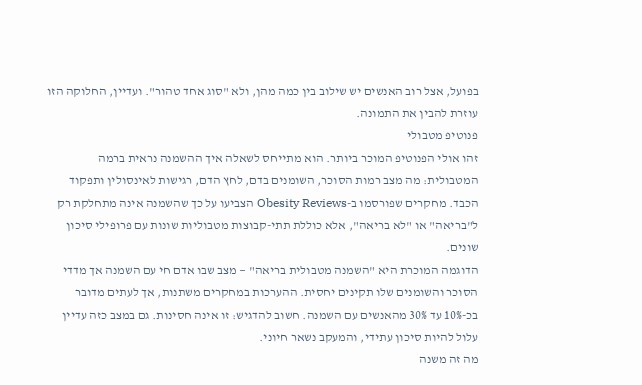בפועל, אצל רוב האנשים יש שילוב בין כמה מהן, ולא "סוג אחד טהור". ועדיין, החלוקה הזו עוזרת להבין את התמונה.
פנוטיפ מטבולי
זהו אולי הפנוטיפ המוכר ביותר. הוא מתייחס לשאלה איך ההשמנה נראית ברמה המטבולית: מה מצב רמות הסוכר, השומנים בדם, לחץ הדם, רגישות לאינסולין ותפקוד הכבד. מחקרים שפורסמו ב-Obesity Reviews הצביעו על כך שהשמנה אינה מתחלקת רק ל"בריאה" או "לא בריאה", אלא כוללת תתי-קבוצות מטבוליות שונות עם פרופילי סיכון שונים.
הדוגמה המוכרת היא "השמנה מטבולית בריאה" — מצב שבו אדם חי עם השמנה אך מדדי הסוכר והשומנים שלו תקינים יחסית. ההערכות במחקרים משתנות, אך לעתים מדובר בכ-10% עד 30% מהאנשים עם השמנה. חשוב להדגיש: זו אינה חסינות. גם במצב כזה עדיין עלול להיות סיכון עתידי, והמעקב נשאר חיוני.
מה זה משנה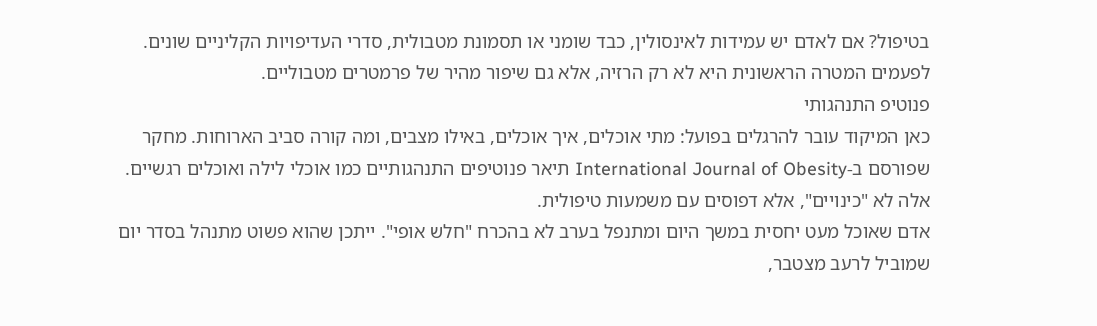בטיפול? אם לאדם יש עמידות לאינסולין, כבד שומני או תסמונת מטבולית, סדרי העדיפויות הקליניים שונים. לפעמים המטרה הראשונית היא לא רק הרזיה, אלא גם שיפור מהיר של פרמטרים מטבוליים.
פנוטיפ התנהגותי
כאן המיקוד עובר להרגלים בפועל: מתי אוכלים, איך אוכלים, באילו מצבים, ומה קורה סביב הארוחות. מחקר שפורסם ב-International Journal of Obesity תיאר פנוטיפים התנהגותיים כמו אוכלי לילה ואוכלים רגשיים. אלה לא "כינויים", אלא דפוסים עם משמעות טיפולית.
אדם שאוכל מעט יחסית במשך היום ומתנפל בערב לא בהכרח "חלש אופי". ייתכן שהוא פשוט מתנהל בסדר יום שמוביל לרעב מצטבר,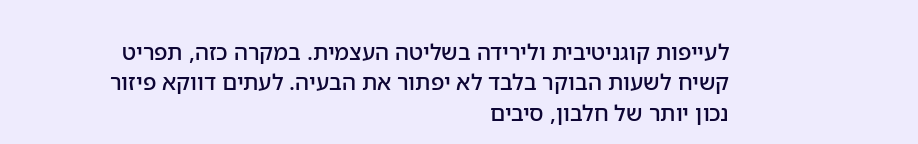לעייפות קוגניטיבית ולירידה בשליטה העצמית. במקרה כזה, תפריט קשיח לשעות הבוקר בלבד לא יפתור את הבעיה. לעתים דווקא פיזור נכון יותר של חלבון, סיבים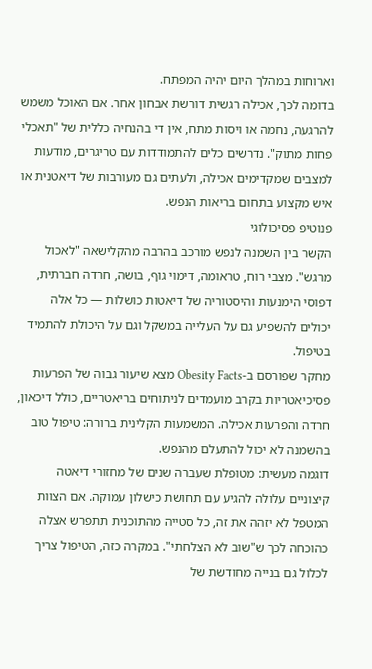וארוחות במהלך היום יהיה המפתח.
בדומה לכך, אכילה רגשית דורשת אבחון אחר. אם האוכל משמש להרגעה, נחמה או ויסות מתח, אין די בהנחיה כללית של "תאכלי פחות מתוק". נדרשים כלים להתמודדות עם טריגרים, מודעות למצבים שמקדימים אכילה, ולעתים גם מעורבות של דיאטנית או איש מקצוע בתחום בריאות הנפש.
פנוטיפ פסיכולוגי
הקשר בין השמנה לנפש מורכב בהרבה מהקלישאה "לאכול מרגש". מצבי רוח, טראומה, דימוי גוף, בושה, חרדה חברתית, דפוסי הימנעות והיסטוריה של דיאטות כושלות — כל אלה יכולים להשפיע גם על העלייה במשקל וגם על היכולת להתמיד בטיפול.
מחקר שפורסם ב-Obesity Facts מצא שיעור גבוה של הפרעות פסיכיאטריות בקרב מועמדים לניתוחים בריאטריים, כולל דיכאון, חרדה והפרעות אכילה. המשמעות הקלינית ברורה: טיפול טוב בהשמנה לא יכול להתעלם מהנפש.
דוגמה מעשית: מטופלת שעברה שנים של מחזורי דיאטה קיצוניים עלולה להגיע עם תחושת כישלון עמוקה. אם הצוות המטפל לא יזהה את זה, כל סטייה מהתוכנית תתפרש אצלה כהוכחה לכך ש"שוב לא הצלחתי". במקרה כזה, הטיפול צריך לכלול גם בנייה מחודשת של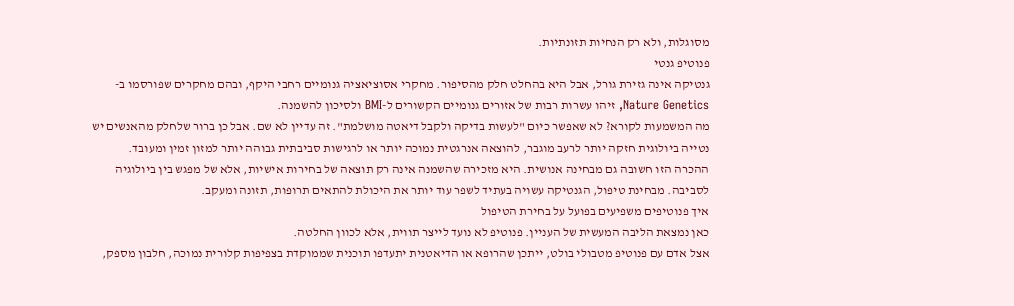מסוגלות, ולא רק הנחיות תזונתיות.
פנוטיפ גנטי
גנטיקה אינה גזירת גורל, אבל היא בהחלט חלק מהסיפור. מחקרי אסוציאציה גנומיים רחבי היקף, ובהם מחקרים שפורסמו ב-Nature Genetics, זיהו עשרות רבות של אזורים גנומיים הקשורים ל-BMI ולסיכון להשמנה.
מה המשמעות לקורא? לא שאפשר כיום "לעשות בדיקה ולקבל דיאטה מושלמת". זה עדיין לא שם. אבל כן ברור שלחלק מהאנשים יש נטייה ביולוגית חזקה יותר לרעב מוגבר, להוצאה אנרגטית נמוכה יותר או לרגישות סביבתית גבוהה יותר למזון זמין ומעובד.
ההכרה הזו חשובה גם מבחינה אנושית. היא מזכירה שהשמנה אינה רק תוצאה של בחירות אישיות, אלא של מפגש בין ביולוגיה לסביבה. מבחינת טיפול, הגנטיקה עשויה בעתיד לשפר עוד יותר את היכולת להתאים תרופות, תזונה ומעקב.
איך פנוטיפים משפיעים בפועל על בחירת הטיפול
כאן נמצאת הליבה המעשית של העניין. פנוטיפ לא נועד לייצר תווית, אלא לכוון החלטה.
אצל אדם עם פנוטיפ מטבולי בולט, ייתכן שהרופא או הדיאטנית יתעדפו תוכנית שממוקדת בצפיפות קלורית נמוכה, חלבון מספק,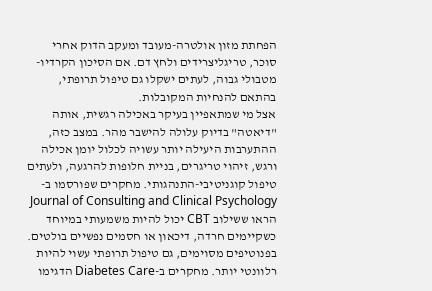הפחתת מזון אולטרה-מעובד ומעקב הדוק אחרי סוכר, טריגליצרידים ולחץ דם. אם הסיכון הקרדיו-מטבולי גבוה, לעתים ישקלו גם טיפול תרופתי, בהתאם להנחיות המקובלות.
אצל מי שמתאפיין בעיקר באכילה רגשית, אותה "דיאטה" בדיוק עלולה להישבר מהר. במצב כזה, ההתערבות היעילה יותר עשויה לכלול יומן אכילה ורגש, זיהוי טריגרים, בניית חלופות להרגעה, ולעתים טיפול קוגניטיבי-התנהגותי. מחקרים שפורסמו ב-Journal of Consulting and Clinical Psychology הראו ששילוב CBT יכול להיות משמעותי במיוחד כשקיימים חרדה, דיכאון או חסמים נפשיים בולטים.
בפנוטיפים מסוימים, גם טיפול תרופתי עשוי להיות רלוונטי יותר. מחקרים ב-Diabetes Care הדגימו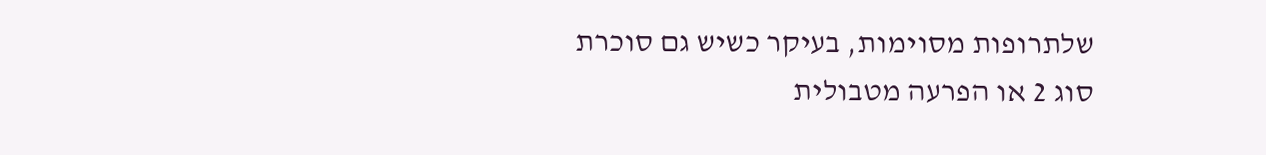שלתרופות מסוימות, בעיקר כשיש גם סוכרת סוג 2 או הפרעה מטבולית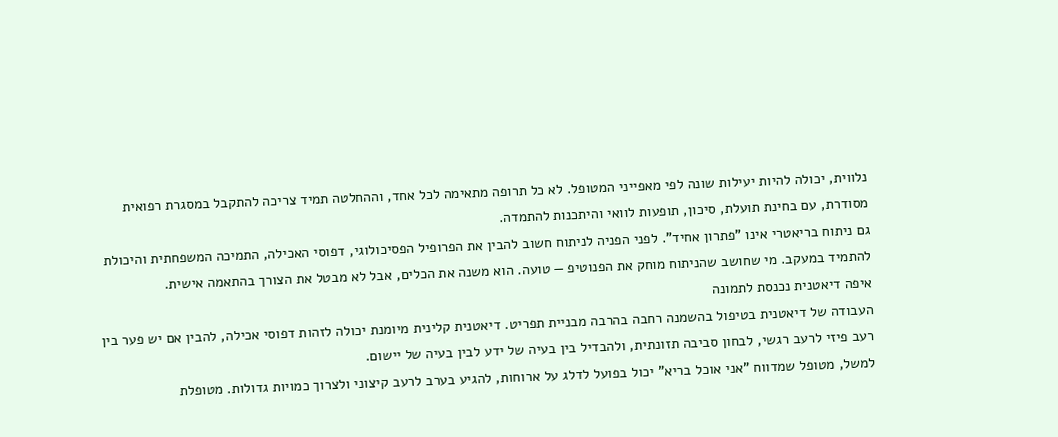נלווית, יכולה להיות יעילות שונה לפי מאפייני המטופל. לא כל תרופה מתאימה לכל אחד, וההחלטה תמיד צריכה להתקבל במסגרת רפואית מסודרת, עם בחינת תועלת, סיכון, תופעות לוואי והיתכנות להתמדה.
גם ניתוח בריאטרי אינו "פתרון אחיד". לפני הפניה לניתוח חשוב להבין את הפרופיל הפסיכולוגי, דפוסי האכילה, התמיכה המשפחתית והיכולת להתמיד במעקב. מי שחושב שהניתוח מוחק את הפנוטיפ — טועה. הוא משנה את הכלים, אבל לא מבטל את הצורך בהתאמה אישית.
איפה דיאטנית נכנסת לתמונה
העבודה של דיאטנית בטיפול בהשמנה רחבה בהרבה מבניית תפריט. דיאטנית קלינית מיומנת יכולה לזהות דפוסי אכילה, להבין אם יש פער בין רעב פיזי לרעב רגשי, לבחון סביבה תזונתית, ולהבדיל בין בעיה של ידע לבין בעיה של יישום.
למשל, מטופל שמדווח "אני אוכל בריא" יכול בפועל לדלג על ארוחות, להגיע בערב לרעב קיצוני ולצרוך כמויות גדולות. מטופלת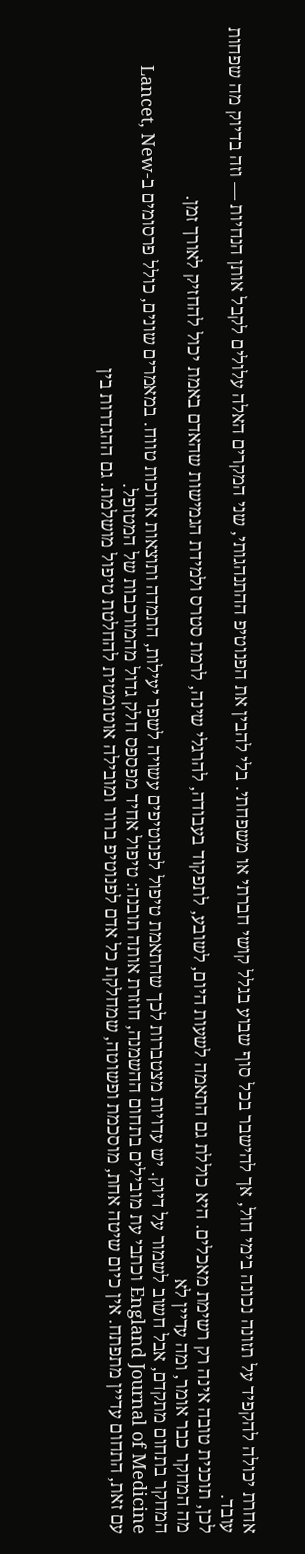אחרת יכולה להקפיד על תזונה נכונה בימי חול, אך להישבר בכל סוף שבוע בגלל קושי חברתי או משפחתי. בלי להבין את הפנוטיפ ההתנהגותי, שני המקרים האלה עלולים לקבל אותן הנחיות — וזה בדיוק מה שפחות עובד.
לכן, תוכנית טובה אינה רק רשימת מאכלים. היא כוללת גם התאמה לשעות היום, לשובע, לתפקוד בעבודה, להרגלי שינה, לרמת סטרס ולמידת הגמישות שהאדם באמת יכול להחזיק לאורך זמן.
מה המחקר כבר אומר, ומה עדיין לא
המחקר בתחום מתקדם, אבל חשוב לשמור על דיוק. יש עדויות מצטברות לכך שהתאמת טיפול לפנוטיפים עשויה לשפר יעילות, התמדה ותוצאות ארוכות טווח. במאמרים שונים, כולל פרסומים ב-Lancet, New England Journal of Medicine וכתבי עת מובילים בתחום ההשמנה, חוזרת אותה תובנה: טיפול אחיד מפספס חלק גדול מהמורכבות של המטופל.
עם זאת, התחום עדיין מתפתח. אין כיום שיטה אחת, מוסכמת ופשוטה, שמחלקת כל אדם לפנוטיפ ברור ומובילה אוטומטית להחלטת טיפול מושלמת. גם ההגדרות בין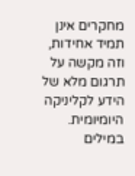מחקרים אינן תמיד אחידות, וזה מקשה על תרגום מלא של הידע לקליניקה היומיומית.
במילים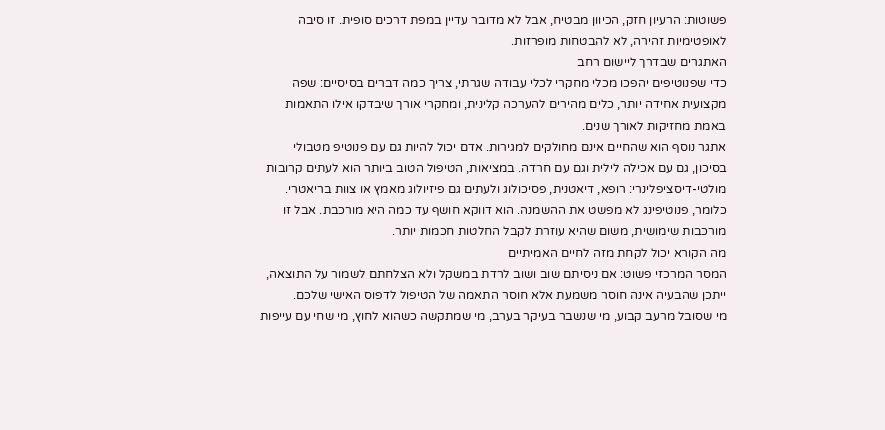פשוטות: הרעיון חזק, הכיוון מבטיח, אבל לא מדובר עדיין במפת דרכים סופית. זו סיבה לאופטימיות זהירה, לא להבטחות מופרזות.
האתגרים שבדרך ליישום רחב
כדי שפנוטיפים יהפכו מכלי מחקרי לכלי עבודה שגרתי, צריך כמה דברים בסיסיים: שפה מקצועית אחידה יותר, כלים מהירים להערכה קלינית, ומחקרי אורך שיבדקו אילו התאמות באמת מחזיקות לאורך שנים.
אתגר נוסף הוא שהחיים אינם מחולקים למגירות. אדם יכול להיות גם עם פנוטיפ מטבולי בסיכון, גם עם אכילה לילית וגם עם חרדה. במציאות, הטיפול הטוב ביותר הוא לעתים קרובות מולטי-דיסציפלינרי: רופא, דיאטנית, פסיכולוג ולעתים גם פיזיולוג מאמץ או צוות בריאטרי.
כלומר, פנוטיפינג לא מפשט את ההשמנה. הוא דווקא חושף עד כמה היא מורכבת. אבל זו מורכבות שימושית, משום שהיא עוזרת לקבל החלטות חכמות יותר.
מה הקורא יכול לקחת מזה לחיים האמיתיים
המסר המרכזי פשוט: אם ניסיתם שוב ושוב לרדת במשקל ולא הצלחתם לשמור על התוצאה, ייתכן שהבעיה אינה חוסר משמעת אלא חוסר התאמה של הטיפול לדפוס האישי שלכם.
מי שסובל מרעב קבוע, מי שנשבר בעיקר בערב, מי שמתקשה כשהוא לחוץ, מי שחי עם עייפות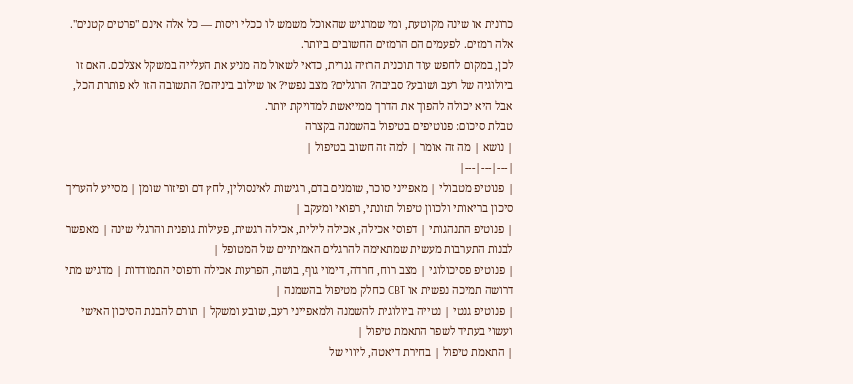כרונית או שינה מקוטעת, ומי שמרגיש שהאוכל משמש לו ככלי ויסות — כל אלה אינם "פרטים קטנים". אלה רמזים. לפעמים הם הרמזים החשובים ביותר.
לכן, במקום לחפש עוד תוכנית הרזיה גנרית, כדאי לשאול מה מניע את העלייה במשקל אצלכם. האם זו ביולוגיה של רעב ושובע? סביבה? הרגלים? מצב נפשי? או שילוב ביניהם? התשובה הזו לא פותרת הכל, אבל היא יכולה להפוך את הדרך ממייאשת למדויקת יותר.
טבלת סיכום: פנוטיפים בטיפול בהשמנה בקצרה
| נושא | מה זה אומר | למה זה חשוב בטיפול |
|---|---|---|
| פנוטיפ מטבולי | מאפייני סוכר, שומנים בדם, רגישות לאינסולין, לחץ דם ופיזור שומן | מסייע להעריך סיכון בריאותי ולכוון טיפול תזונתי, רפואי ומעקב |
| פנוטיפ התנהגותי | דפוסי אכילה, אכילה לילית, אכילה רגשית, פעילות גופנית והרגלי שינה | מאפשר לבנות התערבות מעשית שמתאימה להרגלים האמיתיים של המטופל |
| פנוטיפ פסיכולוגי | מצב רוח, חרדה, דימוי גוף, בושה, הפרעות אכילה ודפוסי התמודדות | מדגיש מתי דרושה תמיכה נפשית או CBT כחלק מטיפול בהשמנה |
| פנוטיפ גנטי | נטייה ביולוגית להשמנה ולמאפייני רעב, שובע ומשקל | תורם להבנת הסיכון האישי ועשוי בעתיד לשפר התאמת טיפול |
| התאמת טיפול | בחירת דיאטה, ליווי של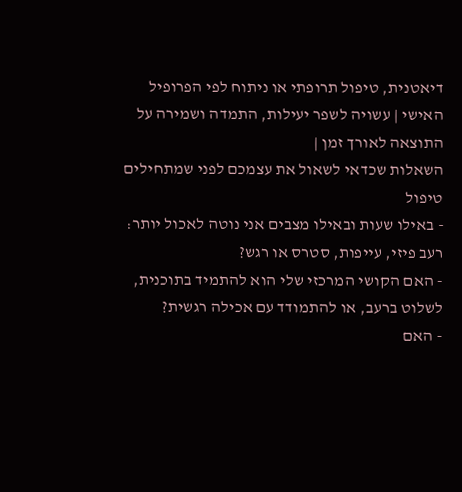דיאטנית, טיפול תרופתי או ניתוח לפי הפרופיל האישי | עשויה לשפר יעילות, התמדה ושמירה על התוצאה לאורך זמן |
השאלות שכדאי לשאול את עצמכם לפני שמתחילים טיפול
- באילו שעות ובאילו מצבים אני נוטה לאכול יותר: רעב פיזי, עייפות, סטרס או רגש?
- האם הקושי המרכזי שלי הוא להתמיד בתוכנית, לשלוט ברעב, או להתמודד עם אכילה רגשית?
- האם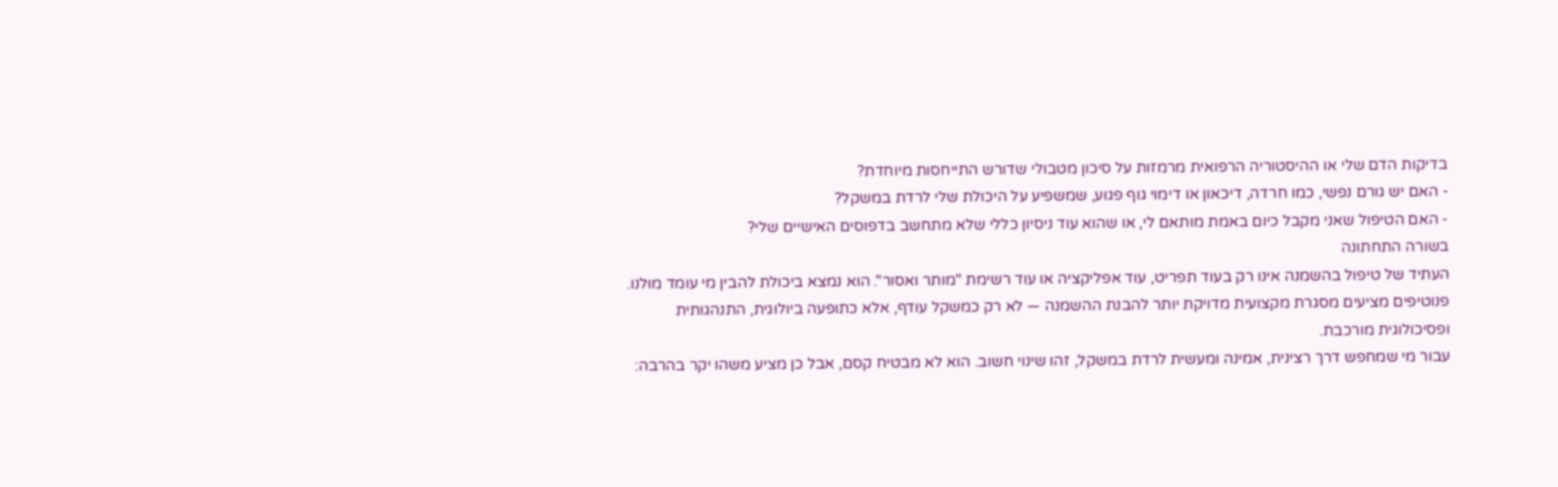בדיקות הדם שלי או ההיסטוריה הרפואית מרמזות על סיכון מטבולי שדורש התייחסות מיוחדת?
- האם יש גורם נפשי, כמו חרדה, דיכאון או דימוי גוף פגוע, שמשפיע על היכולת שלי לרדת במשקל?
- האם הטיפול שאני מקבל כיום באמת מותאם לי, או שהוא עוד ניסיון כללי שלא מתחשב בדפוסים האישיים שלי?
בשורה התחתונה
העתיד של טיפול בהשמנה אינו רק בעוד תפריט, עוד אפליקציה או עוד רשימת "מותר ואסור". הוא נמצא ביכולת להבין מי עומד מולנו. פנוטיפים מציעים מסגרת מקצועית מדויקת יותר להבנת ההשמנה — לא רק כמשקל עודף, אלא כתופעה ביולוגית, התנהגותית ופסיכולוגית מורכבת.
עבור מי שמחפש דרך רצינית, אמינה ומעשית לרדת במשקל, זהו שינוי חשוב. הוא לא מבטיח קסם, אבל כן מציע משהו יקר בהרבה: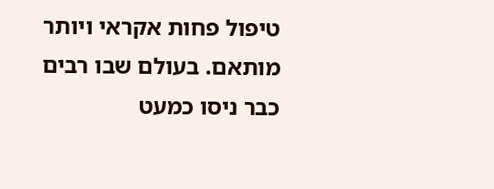טיפול פחות אקראי ויותר מותאם. בעולם שבו רבים כבר ניסו כמעט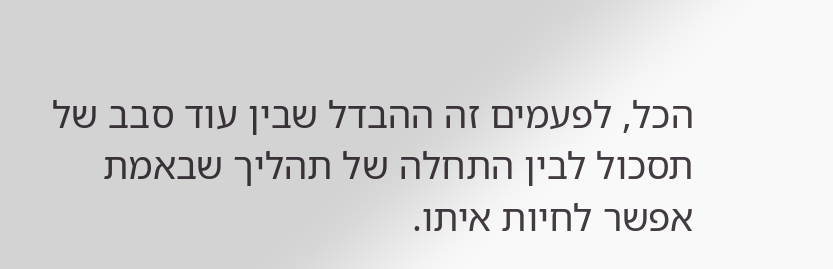הכל, לפעמים זה ההבדל שבין עוד סבב של תסכול לבין התחלה של תהליך שבאמת אפשר לחיות איתו.